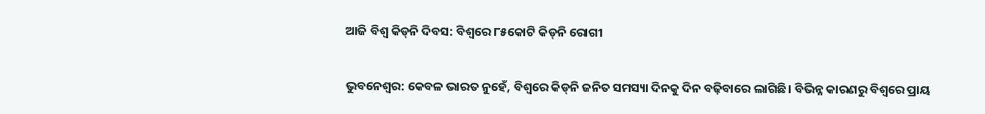ଆଜି ବିଶ୍ବ କିଡ୍‌ନି ଦିବସ: ବିଶ୍ବ‌‌‌‌ରେ ୮୫କୋଟି କିଡ୍‌ନି‌ ରୋଗୀ

ଭୁବନେଶ୍ବର: କେବଳ ଭାରତ ନୁହେଁ, ବିଶ୍ବରେ କିଡ୍‌ନି ଜନିତ ସମସ୍ୟା ଦିନକୁ ଦିନ ବଢ଼ିବାରେ ଲାଗିଛି। ବିଭିନ୍ନ କାରଣରୁ ବିଶ୍ବରେ ପ୍ରାୟ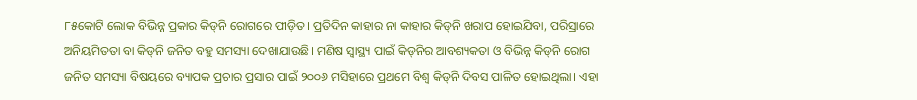୮୫କୋଟି ଲୋକ ବିଭିନ୍ନ ପ୍ରକାର କିଡ୍‌ନି‌ ରୋଗରେ ପୀଡ଼ିତ। ପ୍ରତିଦିନ କାହାର ନା କାହାର କିଡ୍‌ନି ଖରାପ ହୋଇଯିବା, ପରିସ୍ରାରେ ଅନିୟମିତତା ବା କିଡ୍‌ନି ଜନିତ ବହୁ ସମସ୍ୟା ଦେଖାଯାଉଛି। ମଣିଷ ସ୍ବାସ୍ଥ୍ୟ ପାଇଁ କିଡ୍‌ନିର ଆବଶ୍ୟକତା ଓ ବିଭିନ୍ନ କିଡ୍‌ନି ରୋଗ ଜନିତ ସମସ୍ୟା ବିଷୟରେ ବ୍ୟାପକ ପ୍ରଚାର ପ୍ରସାର ପାଇଁ ୨୦୦୬ ମସିହାରେ ପ୍ରଥମେ ବିଶ୍ୱ କିଡ୍‌ନି ଦିବସ ପାଳିତ ହୋଇଥିଲା। ଏହା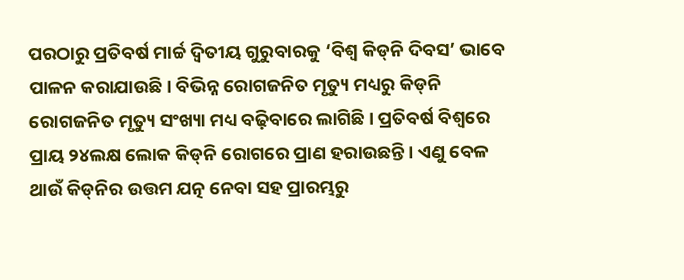ପରଠାରୁ ପ୍ରତିବର୍ଷ ମାର୍ଚ୍ଚ ଦ୍ବିତୀୟ ଗୁରୁବାରକୁ ‘ବିଶ୍ବ କିଡ୍‌ନି ଦିବସ’ ଭାବେ ପାଳନ କରାଯାଉଛି। ବିଭିନ୍ନ ରୋଗଜନିତ ମୃତ୍ୟୁ ମଧ୍ୟରୁ କିଡ୍‌ନି‌ ରୋଗଜନିତ ମୃତ୍ୟୁ ସଂଖ୍ୟା ମଧ୍ୟ ବଢ଼ିବାରେ ଲାଗିଛି। ପ୍ରତିବର୍ଷ ବିଶ୍ବରେ ପ୍ରାୟ ୨୪ଲକ୍ଷ ଲୋକ କିଡ୍‌ନି ରୋଗରେ ପ୍ରାଣ ହରାଉଛନ୍ତି। ଏଣୁ ବେଳ ଥାଉଁ କିଡ୍‌ନିର ଉତ୍ତମ ଯତ୍ନ ନେବା ସହ ପ୍ରାରମ୍ଭରୁ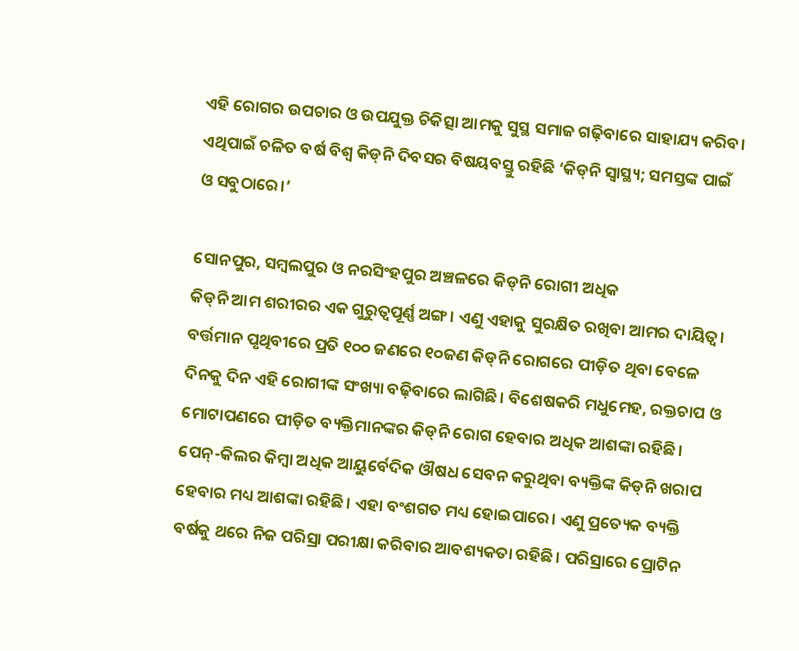ଏହି ରୋଗର ଉପଚାର ଓ ଉପଯୁକ୍ତ ଚିକିତ୍ସା ଆମକୁ ସୁସ୍ଥ ସମାଜ ଗଢ଼ିବାରେ ସାହାଯ୍ୟ କରିବ। ଏଥିପାଇଁ ଚଳିତ ବର୍ଷ ବିଶ୍ବ କିଡ୍‌ନି ଦିବସର ବିଷୟବସ୍ତୁ ରହିଛି ‘କିଡ୍‌ନି ସ୍ବାସ୍ଥ୍ୟ; ସମସ୍ତଙ୍କ ପାଇଁ ଓ ସବୁଠାରେ।’

ସୋନପୁର, ସମ୍ବଲପୁର ଓ ନରସିଂହପୁର ଅଞ୍ଚଳରେ କିଡ୍‌ନି‌ ରୋଗୀ ଅଧିକ
କିଡ୍‌ନି ଆମ ଶରୀରର ଏକ ଗୁରୁତ୍ବପୂର୍ଣ୍ଣ ଅଙ୍ଗ। ଏଣୁ ଏହାକୁ ସୁରକ୍ଷିତ ରଖିବା ଆମର ଦାୟିତ୍ବ। ବର୍ତ୍ତମାନ ପୃଥିବୀରେ ପ୍ରତି ୧୦୦ ଜଣରେ ୧୦ଜଣ କିଡ୍‌ନି ରୋଗରେ ପୀଡ଼ିତ ଥିବା ବେଳେ ଦିନକୁ ଦିନ ଏହି ରୋଗୀଙ୍କ ସଂଖ୍ୟା ବଢ଼ିବାରେ ଲାଗିଛି। ବିଶେଷକରି ମଧୁମେହ, ରକ୍ତଚାପ ଓ ମୋଟାପଣରେ ପୀଡ଼ିତ ବ୍ୟକ୍ତିମାନଙ୍କର କିଡ୍‌ନି ରୋଗ ହେବାର ଅଧିକ ଆଶଙ୍କା ରହିଛି। ପେନ୍‌-କିଲର କିମ୍ବା ଅଧିକ ଆୟୁର୍ବେଦିକ ଔଷଧ ସେବନ କରୁଥିବା ବ୍ୟକ୍ତିଙ୍କ କିଡ୍‌ନି ଖରାପ ହେବାର ମଧ୍ୟ ଆଶଙ୍କା ରହିଛି। ଏହା ବଂଶଗତ ମଧ୍ୟ ହୋଇପାରେ। ଏଣୁ ପ୍ରତ୍ୟେକ ବ୍ୟକ୍ତି ବର୍ଷକୁ ଥରେ ନିଜ ପରିସ୍ରା ପରୀକ୍ଷା କରିବାର ଆବଶ୍ୟକତା ରହିଛି। ପରିସ୍ରାରେ ପ୍ରୋଟିନ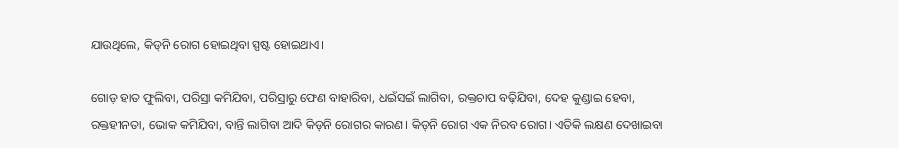ଯାଉଥିଲେ, କିଡ୍‌ନି ରୋଗ ହୋଇଥିବା ସ୍ପଷ୍ଟ ହୋଇଥାଏ।

ଗୋଡ଼ ହାତ ଫୁଲିବା, ପରିସ୍ରା କମିଯିବା, ପରିସ୍ରାରୁ ଫେଣ ବାହାରିବା, ଧଇଁସଇଁ ଲାଗିବା, ରକ୍ତଚାପ ବଢ଼ିଯିବା, ଦେହ କୁଣ୍ଡାଇ ହେବା, ରକ୍ତହୀନତା, ଭୋକ କମିଯିବା, ବାନ୍ତି ଲାଗିବା ଆଦି କିଡ୍‌ନି ରୋଗର କାରଣ। କିଡ୍‌ନି ରୋଗ ଏକ ନିରବ ରୋଗ। ଏତିକି ଲକ୍ଷଣ ଦେଖାଇବା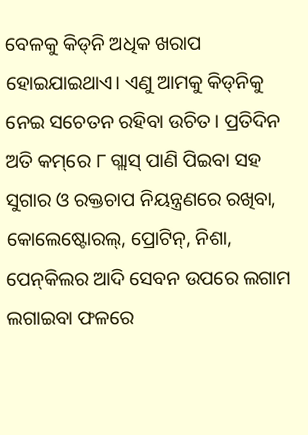ବେଳକୁ କିଡ୍‌ନି ଅଧିକ ଖରାପ ହୋଇଯାଇଥାଏ। ଏଣୁ ଆମକୁ କିଡ୍‌ନିକୁ ନେଇ ସଚେତନ ରହିବା ଉଚିତ। ପ୍ରତିଦିନ ଅତି କମ୍‌ରେ ୮ ଗ୍ଲାସ୍‌ ପାଣି ପିଇବା ସହ ସୁଗାର ଓ ରକ୍ତଚାପ ନିୟନ୍ତ୍ରଣରେ ରଖିବା, କୋଲେଷ୍ଟୋରଲ୍‌, ପ୍ରୋଟିନ୍‌, ନିଶା, ପେନ୍‌କିଲର ଆଦି ସେବନ ଉପରେ ଲଗାମ ଲଗାଇବା ଫଳରେ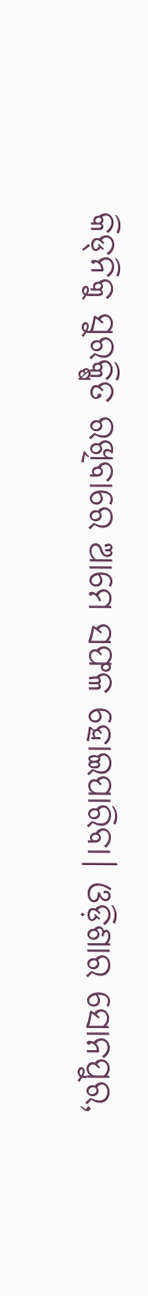କିଡ୍‌ନିକୁ ସୁରକ୍ଷିତ ରଖିବାରେ ଆମେ ସଫଳ ହୋଇପାରିବା। ଓଡ଼ିଶାର ସୋନପୁର,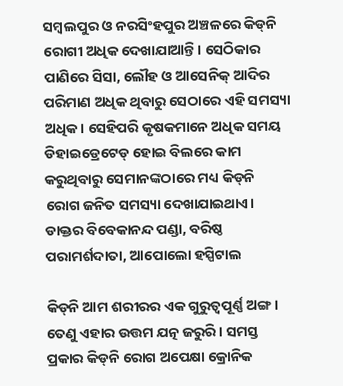ସମ୍ବଲପୁର ଓ ନରସିଂହପୁର ଅଞ୍ଚଳରେ କିଡ୍‌ନି‌ ରୋଗୀ ଅଧିକ ଦେଖାଯାଆନ୍ତି। ସେଠିକାର ପାଣିରେ ସିସା, ଲୌହ ଓ ଆସେନିକ୍‌ ଆଦିର ପରିମାଣ ଅଧିକ ଥିବାରୁ ସେଠାରେ ଏହି ସମସ୍ୟା ଅଧିକ। ସେହିପରି କୃଷକମାନେ ଅଧିକ ସମୟ ଡିହାଇଡ୍ରେଟେଡ୍‌ ହୋଇ ବିଲରେ କାମ କରୁଥିବାରୁ ସେମାନଙ୍କଠାରେ ମଧ୍ୟ କିଡ୍‌ନି ରୋଗ ଜନିତ ସମସ୍ୟା ଦେଖାଯାଇଥାଏ।
ଡାକ୍ତର ବିବେକାନନ୍ଦ ପଣ୍ଡା, ବରିଷ୍ଠ ପରାମର୍ଶଦାତା, ଆପୋଲୋ ହସ୍ପିଟାଲ

କିଡ୍‌ନି ଆମ ଶରୀରର ଏକ ଗୁରୁତ୍ୱପୂର୍ଣ୍ଣ ଅଙ୍ଗ। ତେଣୁ ଏହାର ଉତ୍ତମ ଯତ୍ନ ଜରୁରି। ସମସ୍ତ ପ୍ରକାର କିଡ୍‌ନି ରୋଗ ଅପେକ୍ଷା କ୍ରୋନିକ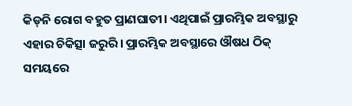କିଡ୍‌ନି ରୋଗ ବହୁତ ପ୍ରାଣଘାତୀ। ଏଥିପାଇଁ ପ୍ରାରମ୍ଭିକ ଅବସ୍ଥାରୁ ଏହାର ଚିକିତ୍ସା ଜରୁରି। ପ୍ରାରମ୍ଭିକ ଅବସ୍ଥାରେ ଔଷଧ ଠିକ୍‌ ସମୟରେ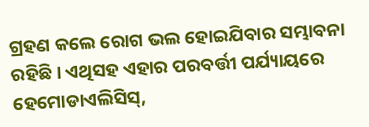ଗ୍ରହଣ କଲେ ରୋଗ ଭଲ ହୋଇଯିବାର ସମ୍ଭାବନା ରହିଛି। ଏଥିସହ ଏହାର ପରବର୍ତ୍ତୀ ପର୍ଯ୍ୟାୟରେ ହେମୋଡାଏଲିସିସ୍‌,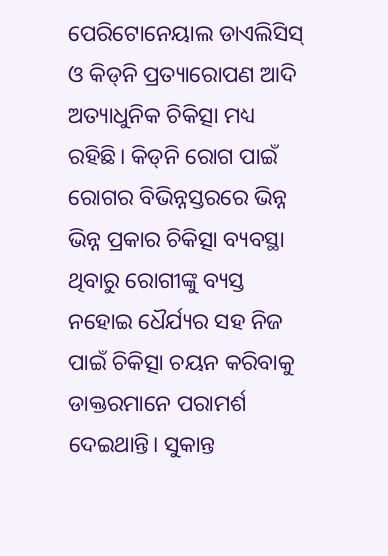ପେରିଟୋନେୟାଲ ଡାଏଲିସିସ୍‌ ଓ କିଡ୍‌ନି ପ୍ରତ୍ୟାରୋପଣ ଆଦି ଅତ୍ୟାଧୁନିକ ଚିକିତ୍ସା ମଧ୍ୟ ରହିଛି। କିଡ୍‌ନି ରୋଗ ପାଇଁ ରୋଗର ବିଭିନ୍ନସ୍ତରରେ ଭିନ୍ନ ଭିନ୍ନ ପ୍ରକାର ଚିକିତ୍ସା ବ୍ୟବସ୍ଥା ଥିବାରୁ ରୋଗୀଙ୍କୁ ବ୍ୟସ୍ତ ନହୋଇ ‌ଧୈର୍ଯ୍ୟର ସହ ନିଜ ପାଇଁ ଚିକିତ୍ସା ଚୟନ କରିବାକୁ ଡାକ୍ତରମାନେ ପରାମର୍ଶ ଦେଇଥାନ୍ତି। ସୁକାନ୍ତ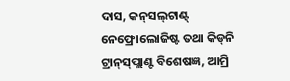ଦାସ, କନ୍‌ସଲ୍‌ଟାଣ୍ଟ୍‌ ନେଫ୍ରୋଲୋଜିଷ୍ଟ ତଥା କିଡ୍‌ନି ଟ୍ରାନ୍‌ସ୍‌ପ୍ଲାଣ୍ଟ ବିଶେଷଜ୍ଞ, ଆମ୍ରି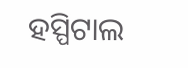ହସ୍ପିଟାଲ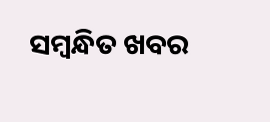ସମ୍ବନ୍ଧିତ ଖବର